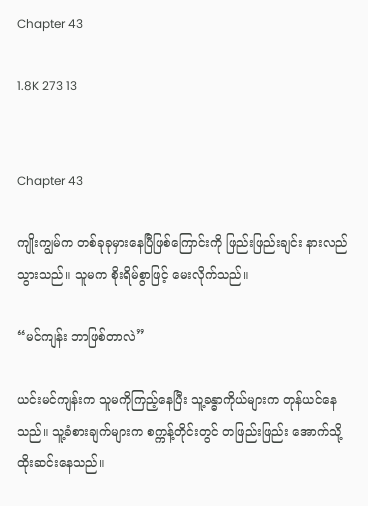Chapter 43

1.8K 273 13


Chapter 43

ကျိုးကျွမ်က တစ်ခုခုမှားနေပြီဖြစ်ကြောင်းကို ဖြည်းဖြည်းချင်း နားလည်သွားသည်။ သူမက စိုးရိမ်စွာဖြင့် မေးလိုက်သည်။

“မင်ကျန်း ဘာဖြစ်တာလဲ”

ယင်းမင်ကျန်းက သူမကိုကြည့်နေပြီး သူ့ခန္ဓာကိုယ်များက တုန်ယင်နေသည်။ သူ့ခံစားချက်များက စက္ကန့်တိုင်းတွင် တဖြည်းဖြည်း အောက်သို့ ထိုးဆင်းနေသည်။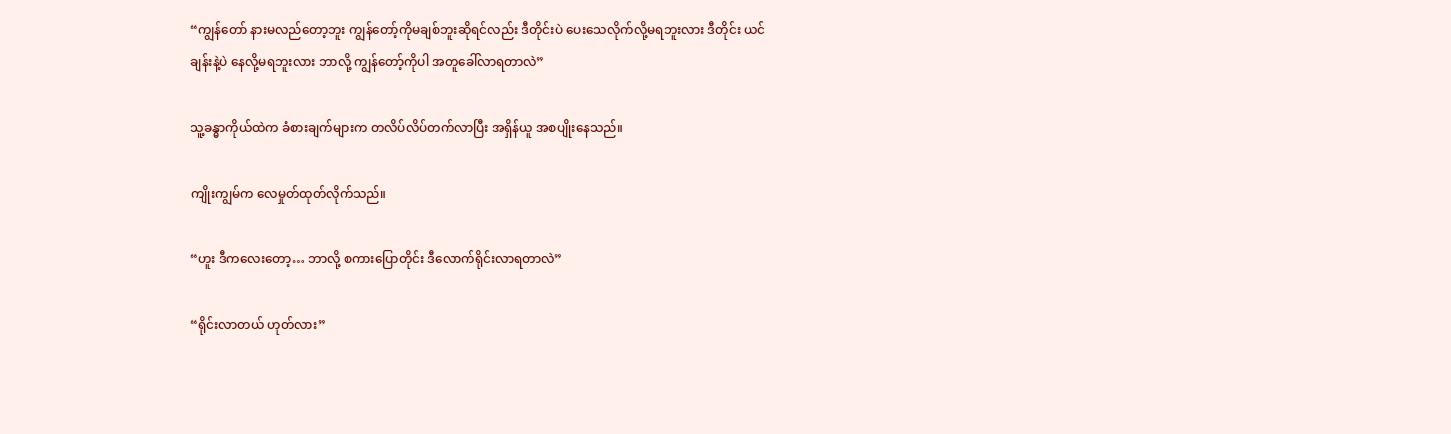“ကျွန်တော် နားမလည်တော့ဘူး ကျွန်တော့်ကိုမချစ်ဘူးဆိုရင်လည်း ဒီတိုင်းပဲ ပေးသေလိုက်လို့မရဘူးလား ဒီတိုင်း ယင်ချန်းနဲ့ပဲ နေလို့မရဘူးလား ဘာလို့ ကျွန်တော့်ကိုပါ အတူခေါ်လာရတာလဲ”

သူ့ခန္ဓာကိုယ်ထဲက ခံစားချက်များက တလိပ်လိပ်တက်လာပြီး အရှိန်ယူ အစပျိုးနေသည်။

ကျိုးကျွမ်က လေမှုတ်ထုတ်လိုက်သည်။

“ဟူး ဒီကလေးတော့… ဘာလို့ စကားပြောတိုင်း ဒီလောက်ရိုင်းလာရတာလဲ”

“ရိုင်းလာတယ် ဟုတ်လား”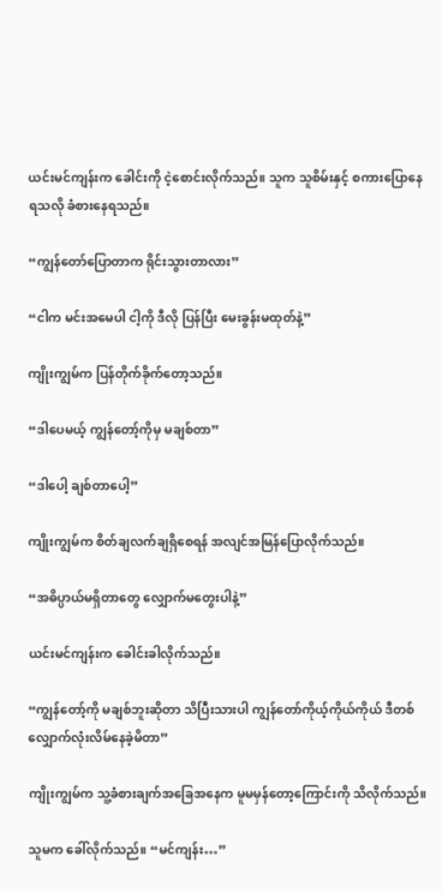ယင်းမင်ကျန်းက ခေါင်းကို ငဲ့စောင်းလိုက်သည်။ သူက သူစိမ်းနှင့် စကားပြောနေရသလို ခံစားနေရသည်။

“ကျွန်တော်ပြောတာက ရိုင်းသွားတာလား”

“ငါက မင်းအမေပါ ငါ့ကို ဒီလို ပြန်ပြီး မေးခွန်းမထုတ်နဲ့”

ကျိုးကျွမ်က ပြန်တိုက်ခိုက်တော့သည်။

“ဒါပေမယ့် ကျွန်တော့်ကိုမှ မချစ်တာ”

“ဒါပေါ့ ချစ်တာပေါ့”

ကျိုးကျွမ်က စိတ်ချလက်ချရှိစေရန် အလျင်အမြန်ပြောလိုက်သည်။

“အဓိပ္ပာယ်မရှိတာတွေ လျှောက်မတွေးပါနဲ့”

ယင်းမင်ကျန်းက ခေါင်းခါလိုက်သည်။

“ကျွန်တော့်ကို မချစ်ဘူးဆိုတာ သိပြီးသားပါ ကျွန်တော်ကိုယ့်ကိုယ်ကိုယ် ဒီတစ်လျှောက်လုံးလိမ်နေခဲ့မိတာ”

ကျိုးကျွမ်က သူ့ခံစားချက်အခြေအနေက မူမမှန်တော့ကြောင်းကို သိလိုက်သည်။

သူမက ခေါ်လိုက်သည်။ “မင်ကျန်း…”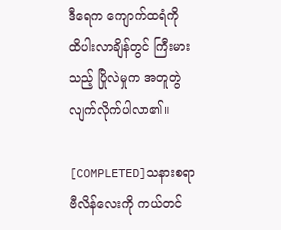ဒီရေက ကျောက်ထရံကို ထိပါးလာချိန်တွင် ကြီးမားသည့် ပြိုလဲမှုက အတူတွဲလျက်လိုက်ပါလာ၏။

[COMPLETED]သနားစရာဗီလိန်လေးကို ကယ်တင်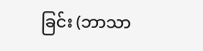ခြင်း (ဘာသာ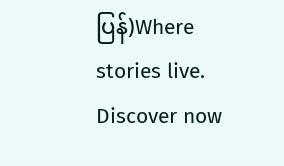ပြန်)Where stories live. Discover now